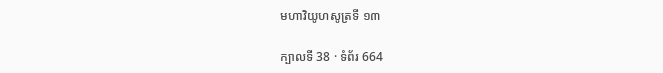មហាវិយូហសូត្រទី ១៣

ក្បាលទី 38 · ទំព័រ 664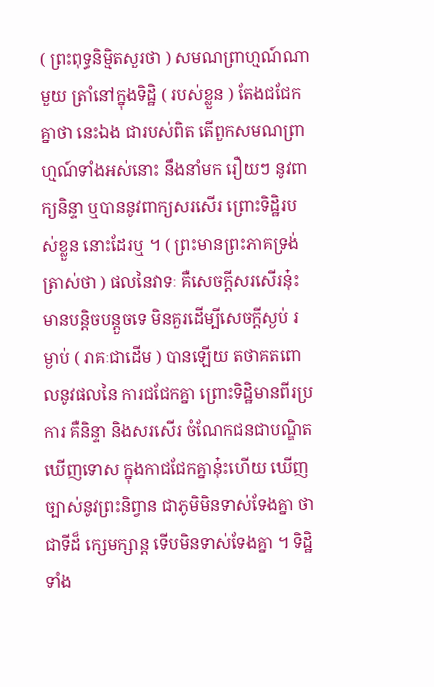( ព្រះពុទ្ធនិម្មិតសួរថា ) សមណព្រាហ្មណ៍ណាមួយ ត្រាំនៅក្នុងទិដ្ឋិ ( របស់ខ្លួន ) តែងជជែកគ្នាថា នេះឯង ជារបស់ពិត តើពួកសមណព្រាហ្មណ៍ទាំងអស់នោះ នឹងនាំមក រឿយៗ នូវពាក្យនិន្ទា ឬបាននូវពាក្យសរសើរ ព្រោះទិដ្ឋិរបស់ខ្លួន នោះដែរឬ ។ ( ព្រះមានព្រះភាគទ្រង់ត្រាស់ថា ) ផលនៃវាទៈ គឺសេចក្តីសរសើរនុ៎ះ មានបន្តិចបន្តួចទេ មិនគួរដើម្បីសេចក្តីស្ងប់ រម្ងាប់ ( រាគៈជាដើម ) បានឡើយ តថាគតពោលនូវផលនៃ ការជជែកគ្នា ព្រោះទិដ្ឋិមានពីរប្រការ គឺនិន្ទា និងសរសើរ ចំណែកជនជាបណ្ឌិតឃើញទោស ក្នុងកាជជែកគ្នានុ៎ះហើយ ឃើញច្បាស់នូវព្រះនិព្វាន ជាភូមិមិនទាស់ទែងគ្នា ថាជាទីដ៏ ក្សេមក្សាន្ត ទើបមិនទាស់ទែងគ្នា ។ ទិដ្ឋិទាំង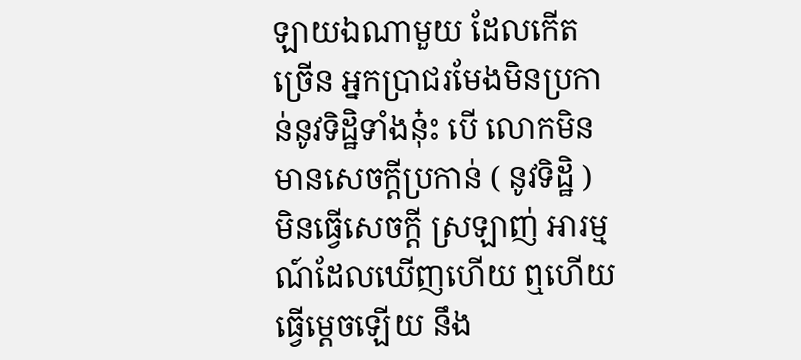ឡាយឯណាមួយ ដែលកើតច្រើន អ្នកប្រាជរមែងមិនប្រកាន់នូវទិដ្ឋិទាំងនុ៎ះ បើ លោកមិនមានសេចក្តីប្រកាន់ ( នូវទិដ្ឋិ ) មិនធ្វើសេចក្តី ស្រឡាញ់ អារម្មណ៍ដែលឃើញហើយ ឮហើយ ធ្វើម្តេចឡើយ នឹង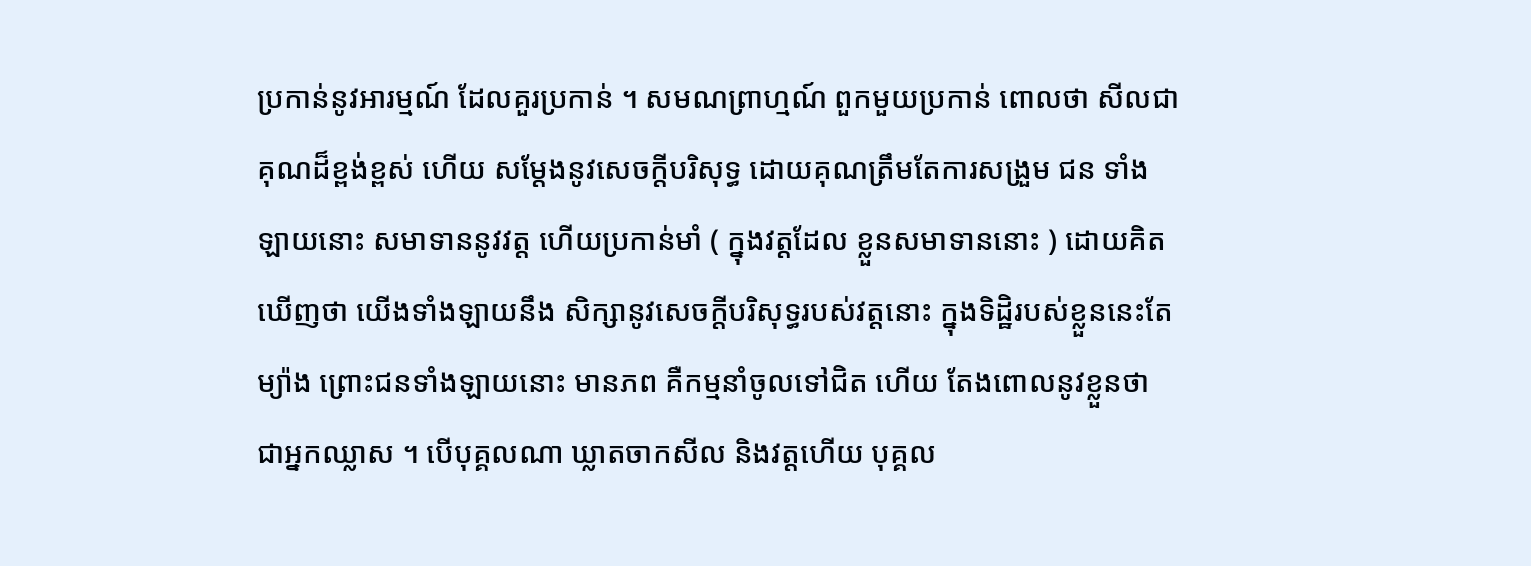ប្រកាន់នូវអារម្មណ៍ ដែលគួរប្រកាន់ ។ សមណព្រាហ្មណ៍ ពួកមួយប្រកាន់ ពោលថា សីលជាគុណដ៏ខ្ពង់ខ្ពស់ ហើយ សម្តែងនូវសេចក្តីបរិសុទ្ធ ដោយគុណត្រឹមតែការសង្រួម ជន ទាំងឡាយនោះ សមាទាននូវវត្ត ហើយប្រកាន់មាំ ( ក្នុងវត្តដែល ខ្លួនសមាទាននោះ ) ដោយគិតឃើញថា យើងទាំងឡាយនឹង សិក្សានូវសេចក្តីបរិសុទ្ធរបស់វត្តនោះ ក្នុងទិដ្ឋិរបស់ខ្លួននេះតែ ម្យ៉ាង ព្រោះជនទាំងឡាយនោះ មានភព គឺកម្មនាំចូលទៅជិត ហើយ តែងពោលនូវខ្លួនថា ជាអ្នកឈ្លាស ។ បើបុគ្គលណា ឃ្លាតចាកសីល និងវត្តហើយ បុគ្គល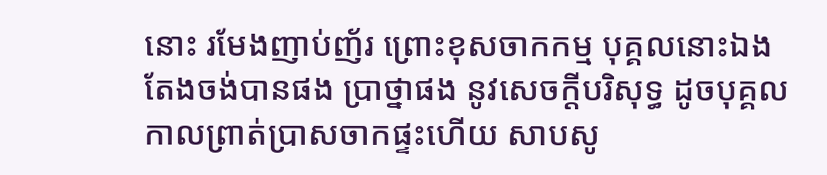នោះ រមែងញាប់ញ័រ ព្រោះខុសចាកកម្ម បុគ្គលនោះឯង តែងចង់បានផង ប្រាថ្នាផង នូវសេចក្តីបរិសុទ្ធ ដូចបុគ្គល កាលព្រាត់ប្រាសចាកផ្ទះហើយ សាបសូ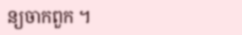ន្យចាកពួក ។